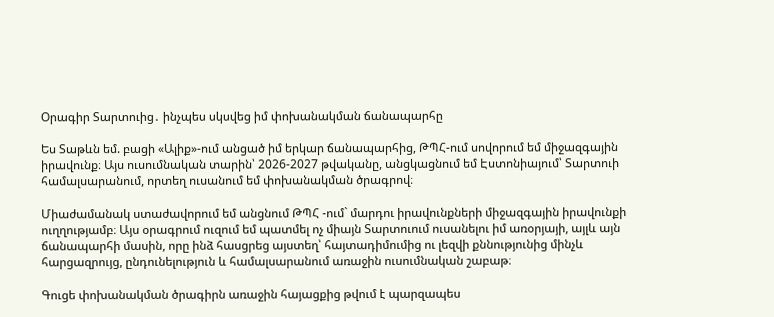Օրագիր Տարտուից․ ինչպես սկսվեց իմ փոխանակման ճանապարհը

Ես Տաթևն եմ. բացի «Ալիք»-ում անցած իմ երկար ճանապարհից, ԹՊՀ-ում սովորում եմ միջազգային իրավունք։ Այս ուսումնական տարին՝ 2026-2027 թվականը, անցկացնում եմ Էստոնիայում՝ Տարտուի համալսարանում, որտեղ ուսանում եմ փոխանակման ծրագրով։

Միաժամանակ ստաժավորում եմ անցնում ԹՊՀ -ում` մարդու իրավունքների միջազգային իրավունքի ուղղությամբ։ Այս օրագրում ուզում եմ պատմել ոչ միայն Տարտուում ուսանելու իմ առօրյայի, այլև այն ճանապարհի մասին, որը ինձ հասցրեց այստեղ՝ հայտադիմումից ու լեզվի քննությունից մինչև հարցազրույց, ընդունելություն և համալսարանում առաջին ուսումնական շաբաթ։

Գուցե փոխանակման ծրագիրն առաջին հայացքից թվում է պարզապես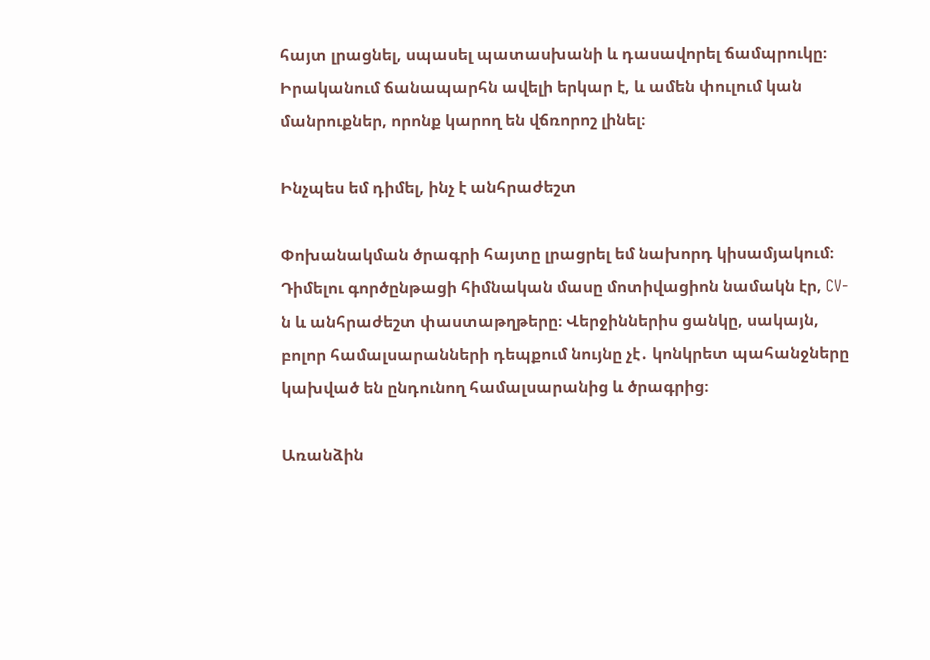հայտ լրացնել, սպասել պատասխանի և դասավորել ճամպրուկը։ Իրականում ճանապարհն ավելի երկար է, և ամեն փուլում կան մանրուքներ, որոնք կարող են վճռորոշ լինել։

Ինչպես եմ դիմել, ինչ է անհրաժեշտ

Փոխանակման ծրագրի հայտը լրացրել եմ նախորդ կիսամյակում։ Դիմելու գործընթացի հիմնական մասը մոտիվացիոն նամակն էր, CV-ն և անհրաժեշտ փաստաթղթերը։ Վերջիններիս ցանկը, սակայն, բոլոր համալսարանների դեպքում նույնը չէ․ կոնկրետ պահանջները կախված են ընդունող համալսարանից և ծրագրից։

Առանձին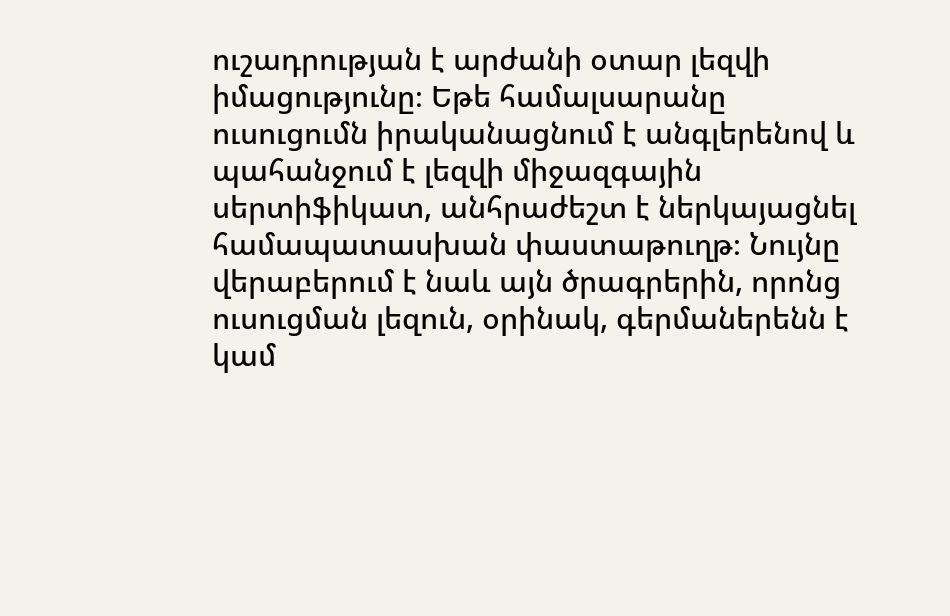ուշադրության է արժանի օտար լեզվի իմացությունը։ Եթե համալսարանը ուսուցումն իրականացնում է անգլերենով և պահանջում է լեզվի միջազգային սերտիֆիկատ, անհրաժեշտ է ներկայացնել համապատասխան փաստաթուղթ։ Նույնը վերաբերում է նաև այն ծրագրերին, որոնց ուսուցման լեզուն, օրինակ, գերմաներենն է կամ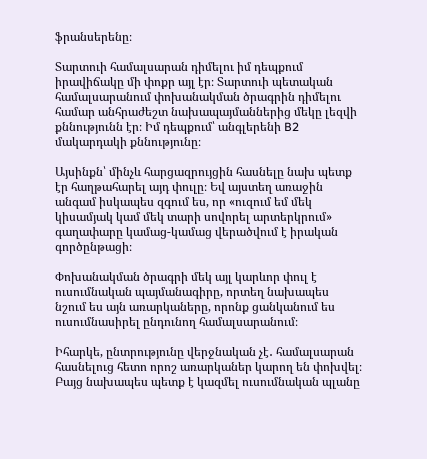ֆրանսերենը։

Տարտուի համալսարան դիմելու իմ դեպքում իրավիճակը մի փոքր այլ էր։ Տարտուի պետական համալսարանում փոխանակման ծրագրին դիմելու համար անհրաժեշտ նախապայմաններից մեկը լեզվի քննությունն էր։ Իմ դեպքում՝ անգլերենի B2 մակարդակի քննությունը։

Այսինքն՝ մինչև հարցազրույցին հասնելը նախ պետք էր հաղթահարել այդ փուլը։ Եվ այստեղ առաջին անգամ իսկապես զգում ես, որ «ուզում եմ մեկ կիսամյակ կամ մեկ տարի սովորել արտերկրում» գաղափարը կամաց-կամաց վերածվում է իրական գործընթացի։

Փոխանակման ծրագրի մեկ այլ կարևոր փուլ է ուսումնական պայմանագիրը, որտեղ նախապես նշում ես այն առարկաները, որոնք ցանկանում ես ուսումնասիրել ընդունող համալսարանում։

Իհարկե, ընտրությունը վերջնական չէ․ համալսարան հասնելուց հետո որոշ առարկաներ կարող են փոխվել։ Բայց նախապես պետք է կազմել ուսումնական պլանը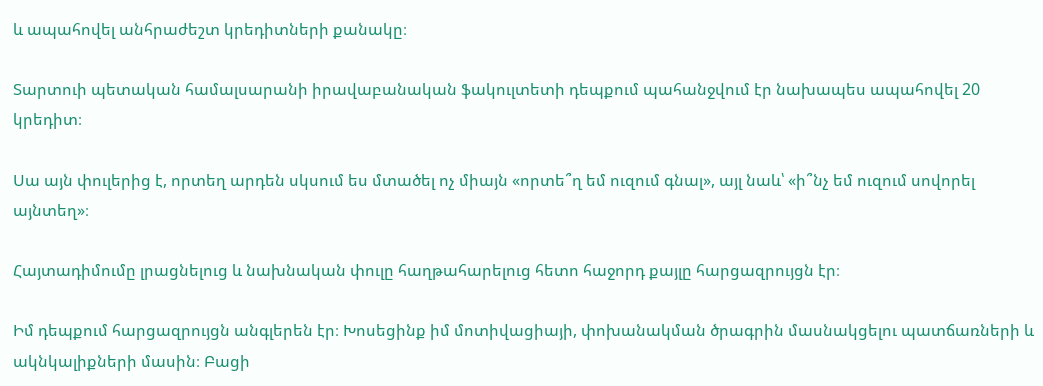և ապահովել անհրաժեշտ կրեդիտների քանակը։

Տարտուի պետական համալսարանի իրավաբանական ֆակուլտետի դեպքում պահանջվում էր նախապես ապահովել 20 կրեդիտ։

Սա այն փուլերից է, որտեղ արդեն սկսում ես մտածել ոչ միայն «որտե՞ղ եմ ուզում գնալ», այլ նաև՝ «ի՞նչ եմ ուզում սովորել այնտեղ»։

Հայտադիմումը լրացնելուց և նախնական փուլը հաղթահարելուց հետո հաջորդ քայլը հարցազրույցն էր։

Իմ դեպքում հարցազրույցն անգլերեն էր։ Խոսեցինք իմ մոտիվացիայի, փոխանակման ծրագրին մասնակցելու պատճառների և ակնկալիքների մասին։ Բացի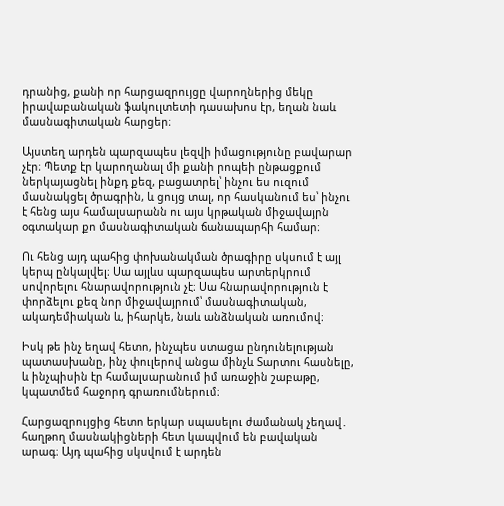դրանից, քանի որ հարցազրույցը վարողներից մեկը իրավաբանական ֆակուլտետի դասախոս էր, եղան նաև մասնագիտական հարցեր։

Այստեղ արդեն պարզապես լեզվի իմացությունը բավարար չէր։ Պետք էր կարողանալ մի քանի րոպեի ընթացքում ներկայացնել ինքդ քեզ, բացատրել՝ ինչու ես ուզում մասնակցել ծրագրին, և ցույց տալ, որ հասկանում ես՝ ինչու է հենց այս համալսարանն ու այս կրթական միջավայրն օգտակար քո մասնագիտական ճանապարհի համար։

Ու հենց այդ պահից փոխանակման ծրագիրը սկսում է այլ կերպ ընկալվել։ Սա այլևս պարզապես արտերկրում սովորելու հնարավորություն չէ։ Սա հնարավորություն է փորձելու քեզ նոր միջավայրում՝ մասնագիտական, ակադեմիական և, իհարկե, նաև անձնական առումով։

Իսկ թե ինչ եղավ հետո, ինչպես ստացա ընդունելության պատասխանը, ինչ փուլերով անցա մինչև Տարտու հասնելը, և ինչպիսին էր համալսարանում իմ առաջին շաբաթը, կպատմեմ հաջորդ գրառումներում։

Հարցազրույցից հետո երկար սպասելու ժամանակ չեղավ․ հաղթող մասնակիցների հետ կապվում են բավական արագ։ Այդ պահից սկսվում է արդեն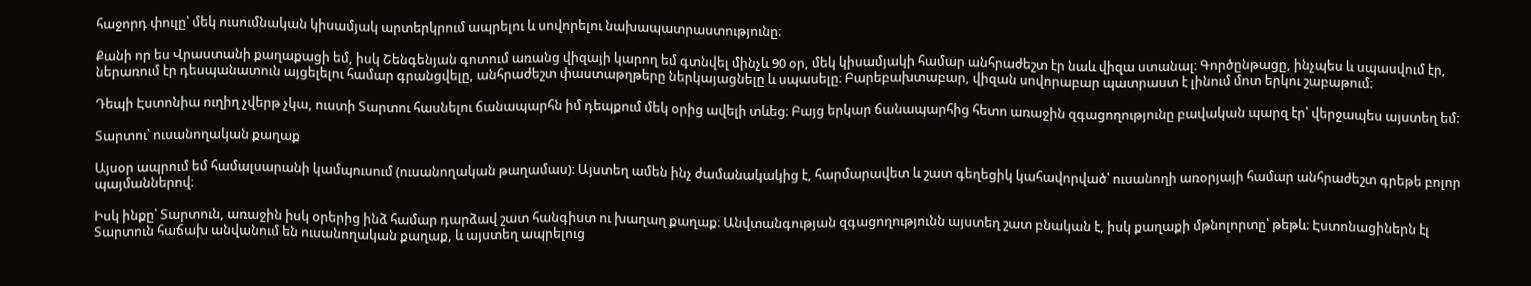հաջորդ փուլը՝ մեկ ուսումնական կիսամյակ արտերկրում ապրելու և սովորելու նախապատրաստությունը։

Քանի որ ես Վրաստանի քաղաքացի եմ, իսկ Շենգենյան գոտում առանց վիզայի կարող եմ գտնվել մինչև 90 օր, մեկ կիսամյակի համար անհրաժեշտ էր նաև վիզա ստանալ։ Գործընթացը, ինչպես և սպասվում էր, ներառում էր դեսպանատուն այցելելու համար գրանցվելը, անհրաժեշտ փաստաթղթերը ներկայացնելը և սպասելը։ Բարեբախտաբար, վիզան սովորաբար պատրաստ է լինում մոտ երկու շաբաթում։

Դեպի Էստոնիա ուղիղ չվերթ չկա, ուստի Տարտու հասնելու ճանապարհն իմ դեպքում մեկ օրից ավելի տևեց։ Բայց երկար ճանապարհից հետո առաջին զգացողությունը բավական պարզ էր՝ վերջապես այստեղ եմ։

Տարտու՝ ուսանողական քաղաք

Այսօր ապրում եմ համալսարանի կամպուսում (ուսանողական թաղամաս)։ Այստեղ ամեն ինչ ժամանակակից է, հարմարավետ և շատ գեղեցիկ կահավորված՝ ուսանողի առօրյայի համար անհրաժեշտ գրեթե բոլոր պայմաններով։

Իսկ ինքը՝ Տարտուն, առաջին իսկ օրերից ինձ համար դարձավ շատ հանգիստ ու խաղաղ քաղաք։ Անվտանգության զգացողությունն այստեղ շատ բնական է, իսկ քաղաքի մթնոլորտը՝ թեթև։ Էստոնացիներն էլ Տարտուն հաճախ անվանում են ուսանողական քաղաք, և այստեղ ապրելուց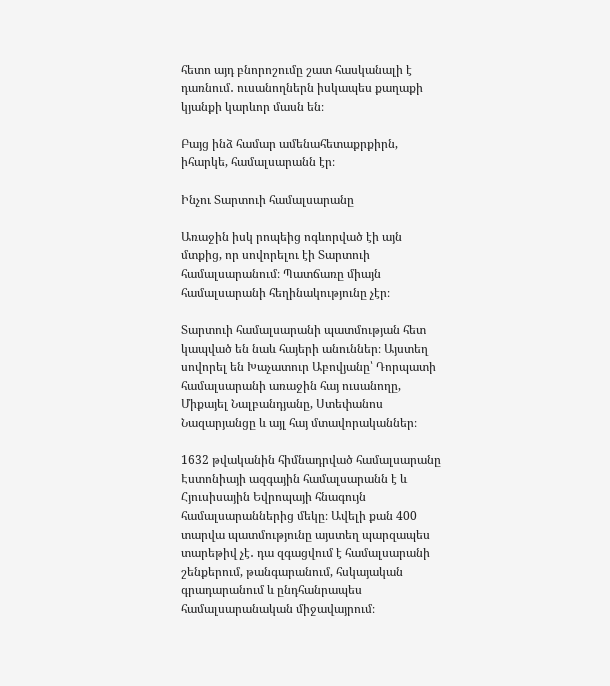հետո այդ բնորոշումը շատ հասկանալի է դառնում․ ուսանողներն իսկապես քաղաքի կյանքի կարևոր մասն են։

Բայց ինձ համար ամենահետաքրքիրն, իհարկե, համալսարանն էր։

Ինչու Տարտուի համալսարանը

Առաջին իսկ րոպեից ոգևորված էի այն մտքից, որ սովորելու էի Տարտուի համալսարանում։ Պատճառը միայն համալսարանի հեղինակությունը չէր։

Տարտուի համալսարանի պատմության հետ կապված են նաև հայերի անուններ։ Այստեղ սովորել են Խաչատուր Աբովյանը՝ Դորպատի համալսարանի առաջին հայ ուսանողը, Միքայել Նալբանդյանը, Ստեփանոս Նազարյանցը և այլ հայ մտավորականներ։

1632 թվականին հիմնադրված համալսարանը Էստոնիայի ազգային համալսարանն է և Հյուսիսային Եվրոպայի հնագույն համալսարաններից մեկը։ Ավելի քան 400 տարվա պատմությունը այստեղ պարզապես տարեթիվ չէ․ դա զգացվում է համալսարանի շենքերում, թանգարանում, հսկայական գրադարանում և ընդհանրապես համալսարանական միջավայրում։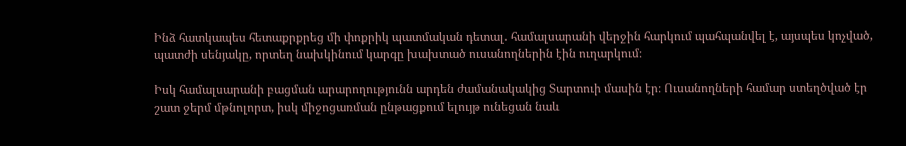Ինձ հատկապես հետաքրքրեց մի փոքրիկ պատմական դետալ․ համալսարանի վերջին հարկում պահպանվել է, այսպես կոչված, պատժի սենյակը, որտեղ նախկինում կարգը խախտած ուսանողներին էին ուղարկում։

Իսկ համալսարանի բացման արարողությունն արդեն ժամանակակից Տարտուի մասին էր։ Ուսանողների համար ստեղծված էր շատ ջերմ մթնոլորտ, իսկ միջոցառման ընթացքում ելույթ ունեցան նաև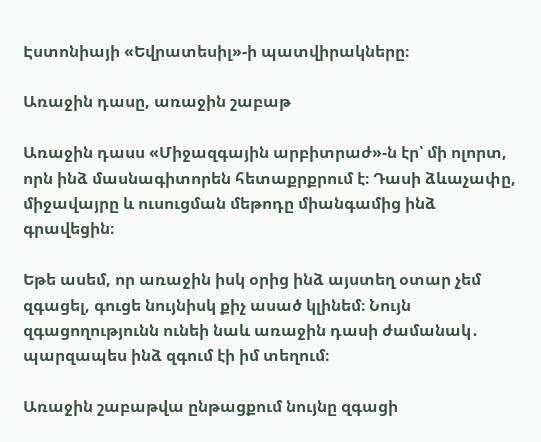Էստոնիայի «Եվրատեսիլ»-ի պատվիրակները։

Առաջին դասը, առաջին շաբաթ

Առաջին դասս «Միջազգային արբիտրաժ»-ն էր՝ մի ոլորտ, որն ինձ մասնագիտորեն հետաքրքրում է։ Դասի ձևաչափը, միջավայրը և ուսուցման մեթոդը միանգամից ինձ գրավեցին։

Եթե ասեմ, որ առաջին իսկ օրից ինձ այստեղ օտար չեմ զգացել, գուցե նույնիսկ քիչ ասած կլինեմ։ Նույն զգացողությունն ունեի նաև առաջին դասի ժամանակ․ պարզապես ինձ զգում էի իմ տեղում։

Առաջին շաբաթվա ընթացքում նույնը զգացի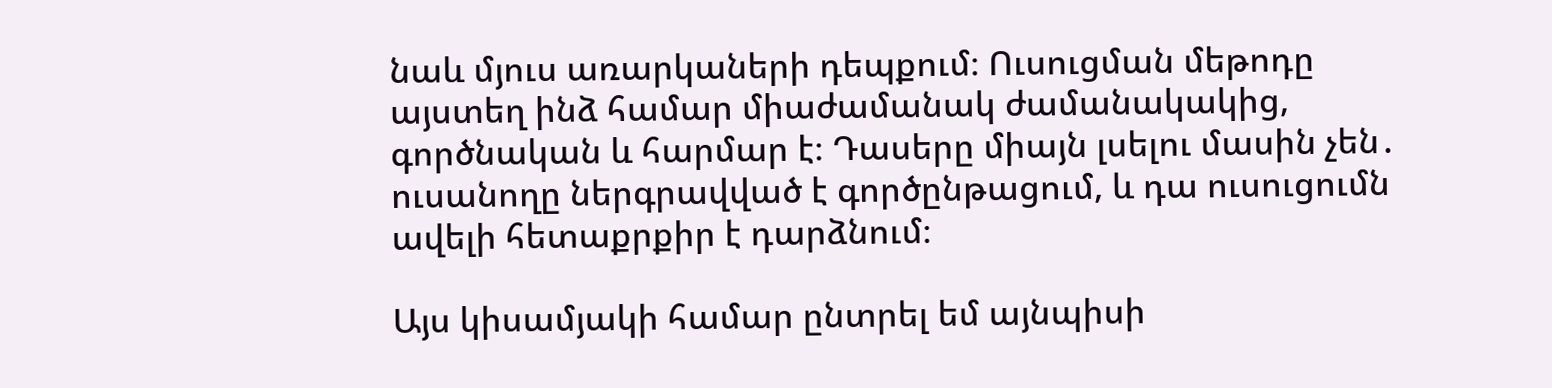նաև մյուս առարկաների դեպքում։ Ուսուցման մեթոդը այստեղ ինձ համար միաժամանակ ժամանակակից, գործնական և հարմար է։ Դասերը միայն լսելու մասին չեն․ ուսանողը ներգրավված է գործընթացում, և դա ուսուցումն ավելի հետաքրքիր է դարձնում։

Այս կիսամյակի համար ընտրել եմ այնպիսի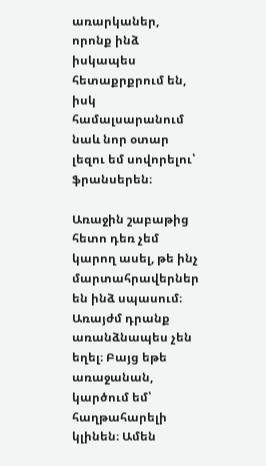առարկաներ, որոնք ինձ իսկապես հետաքրքրում են, իսկ համալսարանում նաև նոր օտար լեզու եմ սովորելու՝ ֆրանսերեն։

Առաջին շաբաթից հետո դեռ չեմ կարող ասել, թե ինչ մարտահրավերներ են ինձ սպասում։ Առայժմ դրանք առանձնապես չեն եղել։ Բայց եթե առաջանան, կարծում եմ՝ հաղթահարելի կլինեն։ Ամեն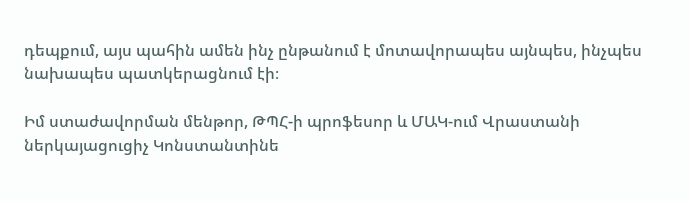դեպքում, այս պահին ամեն ինչ ընթանում է մոտավորապես այնպես, ինչպես նախապես պատկերացնում էի։

Իմ ստաժավորման մենթոր, ԹՊՀ-ի պրոֆեսոր և ՄԱԿ-ում Վրաստանի ներկայացուցիչ Կոնստանտինե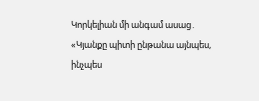Կորկելիան մի անգամ ասաց․ «Կյանքը պիտի ընթանա այնպես, ինչպես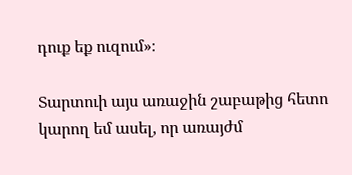դուք եք ուզում»։

Տարտուի այս առաջին շաբաթից հետո կարող եմ ասել, որ առայժմ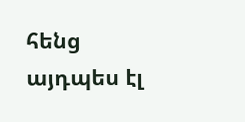հենց այդպես էլ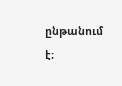ընթանում է։